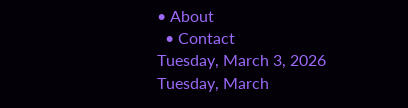• About
  • Contact
Tuesday, March 3, 2026
Tuesday, March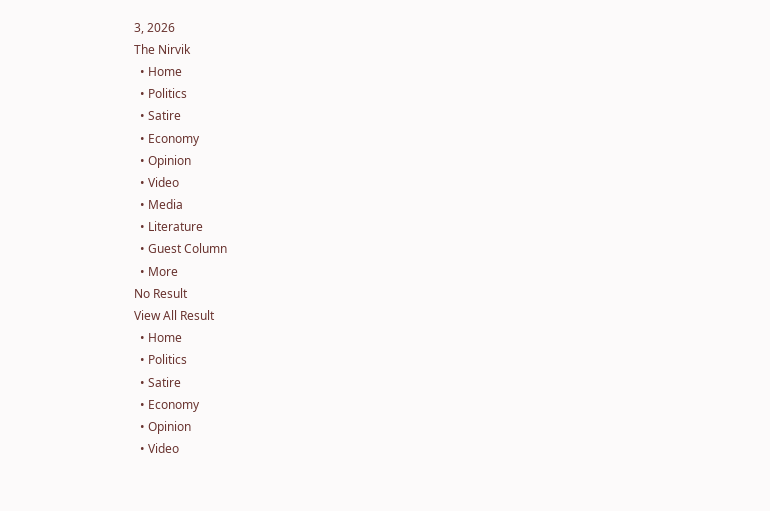3, 2026
The Nirvik
  • Home
  • Politics
  • Satire
  • Economy
  • Opinion
  • Video
  • Media
  • Literature
  • Guest Column
  • More
No Result
View All Result
  • Home
  • Politics
  • Satire
  • Economy
  • Opinion
  • Video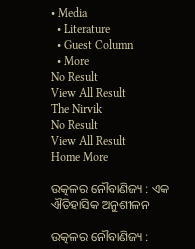• Media
  • Literature
  • Guest Column
  • More
No Result
View All Result
The Nirvik
No Result
View All Result
Home More

ଉତ୍କଳର ନୌବାଣିଜ୍ୟ : ଏକ ଐତିହାସିକ ଅନୁଶୀଳନ

ଉତ୍କଳର ନୌବାଣିଜ୍ୟ :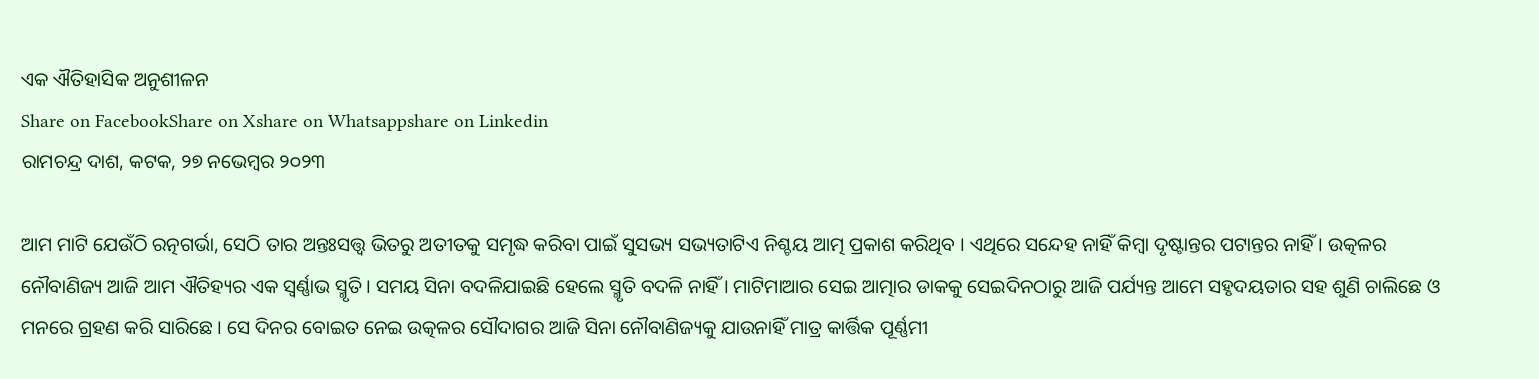ଏକ ଐତିହାସିକ ଅନୁଶୀଳନ
Share on FacebookShare on Xshare on Whatsappshare on Linkedin
ରାମଚନ୍ଦ୍ର ଦାଶ, କଟକ, ୨୭ ନଭେମ୍ବର ୨୦୨୩

ଆମ ମାଟି ଯେଉଁଠି ରତ୍ନଗର୍ଭା, ସେଠି ତାର ଅନ୍ତଃସତ୍ତ୍ଵ ଭିତରୁ ଅତୀତକୁ ସମୃଦ୍ଧ କରିବା ପାଇଁ ସୁସଭ୍ୟ ସଭ୍ୟତାଟିଏ ନିଶ୍ଚୟ ଆତ୍ମ ପ୍ରକାଶ କରିଥିବ । ଏଥିରେ ସନ୍ଦେହ ନାହିଁ କିମ୍ବା ଦୃଷ୍ଟାନ୍ତର ପଟାନ୍ତର ନାହିଁ । ଉତ୍କଳର ନୌବାଣିଜ୍ୟ ଆଜି ଆମ ଐତିହ୍ୟର ଏକ ସ୍ବର୍ଣ୍ଣାଭ ସ୍ମୃତି । ସମୟ ସିନା ବଦଳିଯାଇଛି ହେଲେ ସ୍ମୃତି ବଦଳି ନାହିଁ । ମାଟିମାଆର ସେଇ ଆତ୍ମାର ଡାକକୁ ସେଇଦିନଠାରୁ ଆଜି ପର୍ଯ୍ୟନ୍ତ ଆମେ ସହୃଦୟତାର ସହ ଶୁଣି ଚାଲିଛେ ଓ ମନରେ ଗ୍ରହଣ କରି ସାରିଛେ । ସେ ଦିନର ବୋଇତ ନେଇ ଉତ୍କଳର ସୌଦାଗର ଆଜି ସିନା ନୌବାଣିଜ୍ୟକୁ ଯାଉନାହିଁ ମାତ୍ର କାର୍ତ୍ତିକ ପୂର୍ଣ୍ଣମୀ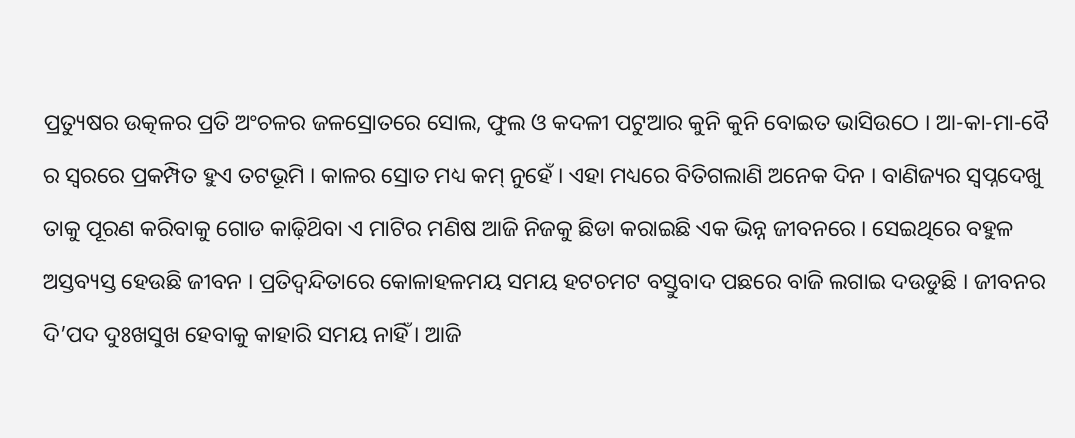ପ୍ରତ୍ୟୁଷର ଉତ୍କଳର ପ୍ରତି ଅଂଚଳର ଜଳସ୍ରୋତରେ ସୋଲ, ଫୁଲ ଓ କଦଳୀ ପଟୁଆର କୁନି କୁନି ବୋଇତ ଭାସିଉଠେ । ଆ-କା-ମା-ବୈ ର ସ୍ବରରେ ପ୍ରକମ୍ପିତ ହୁଏ ତଟଭୂମି । କାଳର ସ୍ରୋତ ମଧ୍ୟ କମ୍ ନୁହେଁ । ଏହା ମଧ୍ୟରେ ବିତିଗଲାଣି ଅନେକ ଦିନ । ବାଣିଜ୍ୟର ସ୍ଵପ୍ନଦେଖୁ ତାକୁ ପୂରଣ କରିବାକୁ ଗୋଡ କାଢ଼ିଥ‌ିବା ଏ ମାଟିର ମଣିଷ ଆଜି ନିଜକୁ ଛିଡା କରାଇଛି ଏକ ଭିନ୍ନ ଜୀବନରେ । ସେଇଥିରେ ବହୁଳ ଅସ୍ତବ୍ୟସ୍ତ ହେଉଛି ଜୀବନ । ପ୍ରତିଦ୍ବନ୍ଦିତାରେ କୋଳାହଳମୟ ସମୟ ହଟଚମଟ ବସ୍ତୁବାଦ ପଛରେ ବାଜି ଲଗାଇ ଦଉଡୁଛି । ଜୀବନର ଦି’ପଦ ଦୁଃଖସୁଖ ହେବାକୁ କାହାରି ସମୟ ନାହିଁ । ଆଜି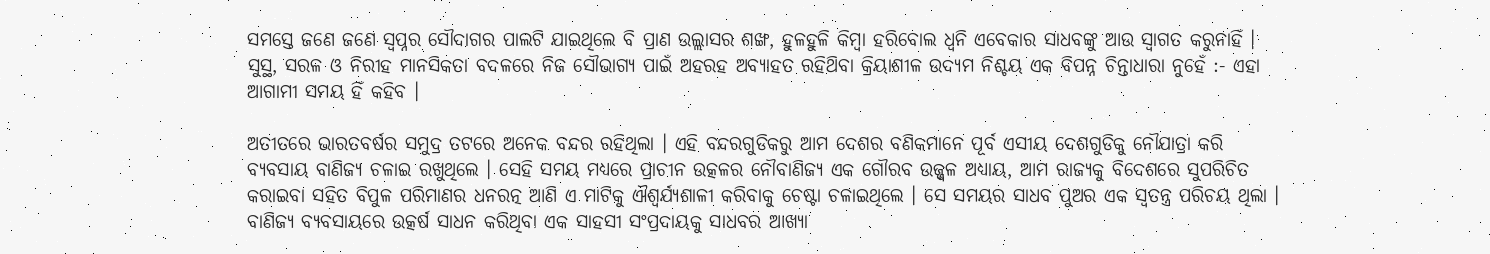ସମସ୍ତେ ଜଣେ ଜଣେ ସ୍ବପ୍ନର ସୌଦାଗର ପାଲଟି ଯାଇଥିଲେ ବି ପ୍ରାଣ ଉଲ୍ଲାସର ଶଙ୍ଖ, ହୁଳହୁଳି କିମ୍ବା ହରିବୋଲ ଧ୍ବନି ଏବେକାର ସାଧବଙ୍କୁ ଆଉ ସ୍ଵାଗତ କରୁନାହିଁ । ସୁସ୍ଥ, ସରଳ ଓ ନିରୀହ ମାନସିକତା ବଦଳରେ ନିଜ ସୌଭାଗ୍ୟ ପାଇଁ ଅହରହ ଅବ୍ୟାହତ ରହିଥ‌ିବା କ୍ରିୟାଶୀଳ ଉଦ୍ୟମ ନିଶ୍ଚୟ ଏକ ବିପନ୍ନ ଚିନ୍ତାଧାରା ନୁହେଁ :- ଏହା ଆଗାମୀ ସମୟ ହିଁ କହିବ ।

ଅତୀତରେ ଭାରତବର୍ଷର ସମୁଦ୍ର ତଟରେ ଅନେକ ବନ୍ଦର ରହିଥିଲା । ଏହି ବନ୍ଦରଗୁଡିକରୁ ଆମ ଦେଶର ବଣିକମାନେ ପୂର୍ବ ଏସୀୟ ଦେଶଗୁଡିକୁ ନୌଯାତ୍ରା କରି ବ୍ୟବସାୟ ବାଣିଜ୍ୟ ଚଳାଇ ରଖୁଥିଲେ । ସେହି ସମୟ ମଧ୍ୟରେ ପ୍ରାଚୀନ ଉତ୍କଳର ନୌବାଣିଜ୍ୟ ଏକ ଗୌରବ ଉଜ୍ଜ୍ଵଳ ଅଧ୍ୟାୟ, ଆମ ରାଜ୍ୟକୁ ବିଦେଶରେ ସୁପରିଚିତ କରାଇବା ସହିତ ବିପୁଳ ପରିମାଣର ଧନରତ୍ନ ଆଣି ଏ ମାଟିକୁ ଐଶ୍ବର୍ଯ୍ୟଶାଳୀ କରିବାକୁ ଚେଷ୍ଟା ଚଳାଇଥିଲେ । ସେ ସମୟର ସାଧବ ପୁଅର ଏକ ସ୍ଵତନ୍ତ୍ର ପରିଚୟ ଥିଲା । ବାଣିଜ୍ୟ ବ୍ୟବସାୟରେ ଉତ୍କର୍ଷ ସାଧନ କରିଥିବା ଏକ ସାହସୀ ସଂପ୍ରଦାୟକୁ ସାଧବର ଆଖ୍ୟା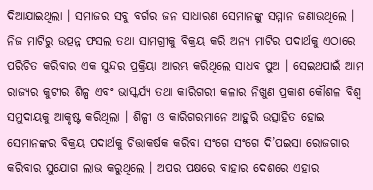ଦିଆଯାଇଥିଲା । ସମାଜର ସବୁ ବର୍ଗର ଜନ ସାଧାରଣ ସେମାନଙ୍କୁ ସମ୍ମାନ ଜଣାଉଥିଲେ । ନିଜ ମାଟିରୁ ଉତ୍ପନ୍ନ ଫସଲ ତଥା ସାମଗ୍ରୀକୁ ବିକ୍ରୟ କରି ଅନ୍ୟ ମାଟିର ପଦାର୍ଥକୁ ଏଠାରେ ପରିଚିତ କରିବାର ଏକ ସୁନ୍ଦର ପ୍ରକ୍ରିୟା ଆରମ୍ଭ କରିଥିଲେ ସାଧବ ପୁଅ । ସେଇଥପାଇଁ ଆମ ରାଜ୍ୟର କୁଟୀର ଶିଳ୍ପ ଏବଂ ଭାସ୍କର୍ଯ୍ୟ ତଥା କାରିଗରୀ କଳାର ନିଖୁଣ ପ୍ରକାଶ କୌଶଳ ବିଶ୍ବ ସମୁଦାୟକୁ ଆକୃଷ୍ଟ କରିଥିଲା । ଶିଳ୍ପୀ ଓ କାରିଗରମାନେ ଆହୁରି ଉତ୍ସାହିତ ହୋଇ ସେମାନଙ୍କର ବିକ୍ରୟ ପଦାର୍ଥକୁ ଚିତ୍ତାକର୍ଷକ କରିବା ସଂଗେ ସଂଗେ ଦି’ପଇସା ରୋଜଗାର କରିବାର ସୁଯୋଗ ଲାଭ କରୁଥିଲେ । ଅପର ପକ୍ଷରେ ବାହାର ଦେଶରେ ଏହାର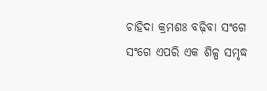ଚାହିଦା କ୍ରମଶଃ ବଢ଼ିବା ସଂଗେ ସଂଗେ ଏପରି ଏକ ଶିଳ୍ପ ସମୃଦ୍ଧ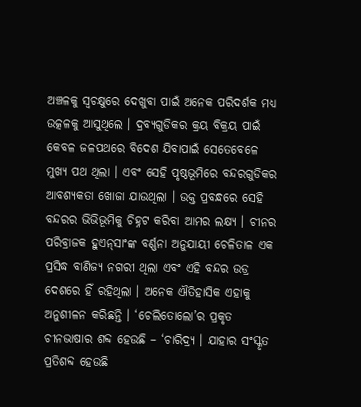ଅଞ୍ଚଳକୁ ସ୍ଵଚକ୍ଷୁରେ ଦେଖୁବା ପାଇଁ ଅନେକ ପରିଦର୍ଶକ ମଧ୍ୟ ଉତ୍କଳକୁ ଆସୁଥିଲେ । ଦ୍ରବ୍ୟଗୁଡିକର କ୍ରୟ ବିକ୍ରୟ ପାଇଁ କେବଳ ଜଳପଥରେ ବିଦେଶ ଯିବାପାଇଁ ସେତେବେଳେ ମୁଖ୍ୟ ପଥ ଥିଲା । ଏବଂ ସେହି ପୃଷ୍ଠଭୂମିରେ ବନ୍ଦରଗୁଡିକର ଆବଶ୍ୟକତା ଖୋଜା ଯାଉଥିଲା । ଉକ୍ତ ପ୍ରବନ୍ଧରେ ସେହି ବନ୍ଦରର ଭିଭିଭୂମିକୁ ଚିହ୍ନଟ କରିବା ଆମର ଲକ୍ଷ୍ୟ । ଚୀନର ପରିବ୍ରାଜକ ହୁଏନ୍‌ସାଂଙ୍କ ବର୍ଣ୍ଣନା ଅନୁଯାୟୀ ଚେଳିତାଳ ଏକ ପ୍ରସିଦ୍ଧ ବାଣିଜ୍ୟ ନଗରୀ ଥିଲା ଏବଂ ଏହି ବନ୍ଦର ଉଡ୍ର ଦେଶରେ ହିଁ ରହିଥିଲା । ଅନେକ ଐତିହାସିକ ଏହାକୁ ଅନୁଶୀଳନ କରିଛନ୍ତି । ‘ଚେଲିତୋଲୋ’ର ପ୍ରକୃତ ଚୀନଭାଷାର ଶବ୍ଦ ହେଉଛି – ‘ଚାରିଦ୍ର୍ୟ । ଯାହାର ସଂସ୍କୃତ ପ୍ରତିଶବ୍ଦ ହେଉଛି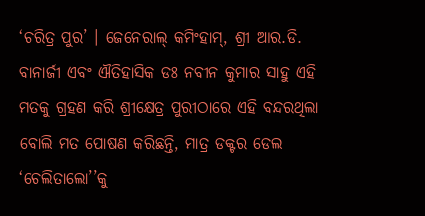‘ଚରିତ୍ର ପୁର’ । ଜେନେରାଲ୍ କମିଂହାମ୍‌, ଶ୍ରୀ ଆର.ଡି. ବାନାର୍ଜୀ ଏବଂ ଐତିହାସିକ ଡଃ ନବୀନ କୁମାର ସାହୁ ଏହି ମତକୁ ଗ୍ରହଣ କରି ଶ୍ରୀକ୍ଷେତ୍ର ପୁରୀଠାରେ ଏହି ବନ୍ଦରଥିଲା ବୋଲି ମତ ପୋଷଣ କରିଛନ୍ତି, ମାତ୍ର ଡକ୍ଟର ଡେଲ ‘ଚେଲିତାଲୋ’’କୁ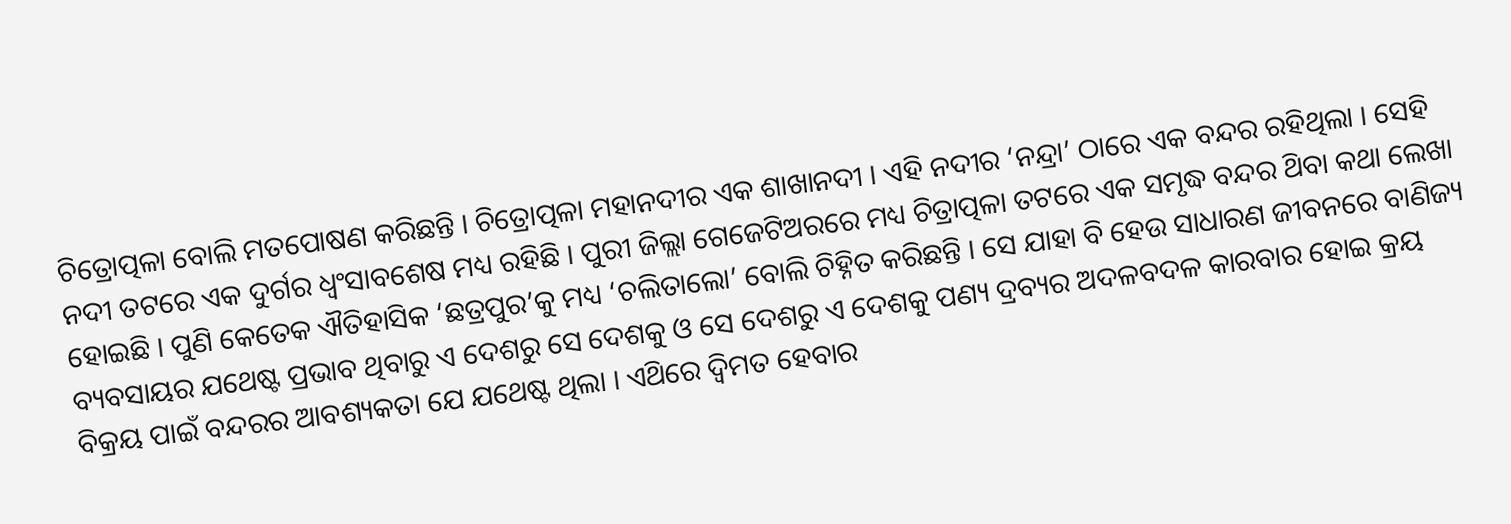ଚିତ୍ରୋତ୍ପଳା ବୋଲି ମତପୋଷଣ କରିଛନ୍ତି । ଚିତ୍ରୋତ୍ପଳା ମହାନଦୀର ଏକ ଶାଖାନଦୀ । ଏହି ନଦୀର ‘ନନ୍ଦ୍ରା’ ଠାରେ ଏକ ବନ୍ଦର ରହିଥିଲା । ସେହି ନଦୀ ତଟରେ ଏକ ଦୁର୍ଗର ଧ୍ଵଂସାବଶେଷ ମଧ୍ୟ ରହିଛି । ପୁରୀ ଜିଲ୍ଲା ଗେଜେଟିଅରରେ ମଧ୍ୟ ଚିତ୍ରାତ୍ପଳା ତଟରେ ଏକ ସମୃଦ୍ଧ ବନ୍ଦର ଥ‌ିବା କଥା ଲେଖା ହୋଇଛି । ପୁଣି କେତେକ ଐତିହାସିକ ‘ଛତ୍ରପୁର’କୁ ମଧ୍ୟ ‘ଚଲିତାଲୋ’ ବୋଲି ଚିହ୍ନିତ କରିଛନ୍ତି । ସେ ଯାହା ବି ହେଉ ସାଧାରଣ ଜୀବନରେ ବାଣିଜ୍ୟ ବ୍ୟବସାୟର ଯଥେଷ୍ଟ ପ୍ରଭାବ ଥିବାରୁ ଏ ଦେଶରୁ ସେ ଦେଶକୁ ଓ ସେ ଦେଶରୁ ଏ ଦେଶକୁ ପଣ୍ୟ ଦ୍ରବ୍ୟର ଅଦଳବଦଳ କାରବାର ହୋଇ କ୍ରୟ ବିକ୍ରୟ ପାଇଁ ବନ୍ଦରର ଆବଶ୍ୟକତା ଯେ ଯଥେଷ୍ଟ ଥିଲା । ଏଥ‌ିରେ ଦ୍ବିମତ ହେବାର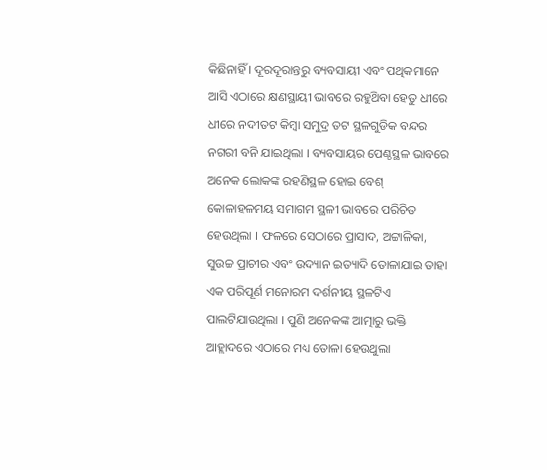କିଛିନାହିଁ । ଦୂରଦୂରାନ୍ତରୁ ବ୍ୟବସାୟୀ ଏବଂ ପଥିକମାନେ ଆସି ଏଠାରେ କ୍ଷଣସ୍ଥାୟୀ ଭାବରେ ରହୁଥ‌ିବା ହେତୁ ଧୀରେ ଧୀରେ ନଦୀତଟ କିମ୍ବା ସମୁଦ୍ର ତଟ ସ୍ଥଳଗୁଡିକ ବନ୍ଦର ନଗରୀ ବନି ଯାଇଥିଲା । ବ୍ୟବସାୟର ପେଣ୍ଠସ୍ଥଳ ଭାବରେ ଅନେକ ଲୋକଙ୍କ ରହଣିସ୍ଥଳ ହୋଇ ବେଶ୍ କୋଳାହଳମୟ ସମାଗମ ସ୍ଥଳୀ ଭାବରେ ପରିଚିତ ହେଉଥିଲା । ଫଳରେ ସେଠାରେ ପ୍ରାସାଦ, ଅଟ୍ଟାଳିକା, ସୁଉଚ୍ଚ ପ୍ରାଚୀର ଏବଂ ଉଦ୍ୟାନ ଇତ୍ୟାଦି ତୋଳାଯାଇ ତାହା ଏକ ପରିପୂର୍ଣ ମନୋରମ ଦର୍ଶନୀୟ ସ୍ଥଳଟିଏ ପାଲଟିଯାଉଥିଲା । ପୁଣି ଅନେକଙ୍କ ଆତ୍ମାରୁ ଭକ୍ତି ଆହ୍ଲାଦରେ ଏଠାରେ ମଧ୍ୟ ତୋଳା ହେଉଥୁଲା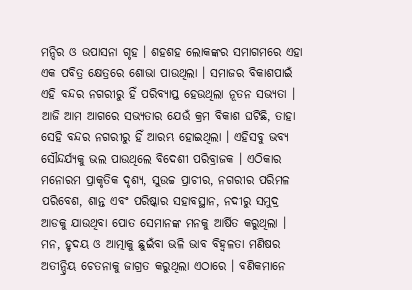ମନ୍ଦିର ଓ ଉପାସନା ଗୃହ । ଶହଶହ ଲୋକଙ୍କର ସମାଗମରେ ଏହା ଏକ ପବିତ୍ର କ୍ଷେତ୍ରରେ ଶୋଭା ପାଉଥିଲା । ସମାଜର ବିକାଶପାଇଁ ଏହି ବନ୍ଦର ନଗରୀରୁ ହିଁ ପରିବ୍ୟାପ୍ତ ହେଉଥିଲା ନୂତନ ସଭ୍ୟତା । ଆଜି ଆମ ଆଗରେ ସଭ୍ୟତାର ଯେଉଁ କ୍ରମ ବିକାଶ ଘଟିଛି, ତାହା ସେହି ବନ୍ଦର ନଗରୀରୁ ହିଁ ଆରମ୍ଭ ହୋଇଥିଲା । ଏହିସବୁ ଭବ୍ୟ ସୌନ୍ଦର୍ଯ୍ୟକୁ ଭଲ ପାଉଥିଲେ ବିଦେଶୀ ପରିବ୍ରାଜକ । ଏଠିକାର ମନୋରମ ପ୍ରାକୃତିକ ଦୃଶ୍ୟ, ସୁଉଚ୍ଚ ପ୍ରାଚୀର, ନଗରୀର ପରିମଳ ପରିବେଶ, ଶାନ୍ତ ଏବଂ ପରିଷ୍କାର ସହାବସ୍ଥାନ, ନଦୀରୁ ସମୁଦ୍ର ଆଡକୁ ଯାଉଥିବା ପୋତ ସେମାନଙ୍କ ମନକୁ ଆର୍ଷିତ କରୁଥିଲା । ମନ, ହୃଦୟ ଓ ଆତ୍ମାକୁ ଛୁଇଁବା ଭଳି ଭାବ ବିହ୍ବଳତା ମଣିଷର ଅତୀନ୍ଦ୍ରିୟ ଚେତନାକୁ ଜାଗ୍ରତ କରୁଥିଲା ଏଠାରେ । ବଣିକମାନେ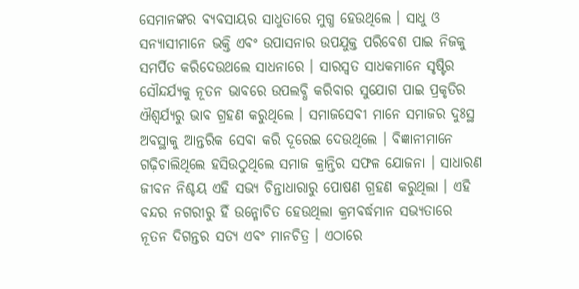ସେମାନଙ୍କର ବ୍ୟବସାୟର ସାଧୁତାରେ ମୁଗ୍ଧ ହେଉଥିଲେ । ସାଧୁ ଓ ସନ୍ୟାସୀମାନେ ଭକ୍ତି ଏବଂ ଉପାସନାର ଉପଯୁକ୍ତ ପରିବେଶ ପାଇ ନିଜକୁ ସମର୍ପିତ କରିଦେଉଥଲେ ସାଧନାରେ । ସାରସ୍ବତ ସାଧକମାନେ ସୃଷ୍ଟିର ସୌନ୍ଦର୍ଯ୍ୟକୁ ନୂତନ ଭାବରେ ଉପଲବ୍ଧି କରିବାର ସୁଯୋଗ ପାଇ ପ୍ରକୃତିର ଐଶ୍ବର୍ଯ୍ୟରୁ ଭାବ ଗ୍ରହଣ କରୁଥିଲେ । ସମାଜସେବୀ ମାନେ ସମାଜର ଦୁଃସ୍ଥ ଅବସ୍ଥାକୁ ଆନ୍ତରିକ ସେବା କରି ଦୂରେଇ ଦେଉଥିଲେ । ବିଜ୍ଞାନୀମାନେ ଗଢ଼ିଚାଲିଥିଲେ ହସିଉଠୁଥିଲେ ସମାଜ କ୍ରାନ୍ତିର ସଫଳ ଯୋଜନା । ସାଧାରଣ ଜୀବନ ନିଶ୍ଚୟ ଏହି ସଭ୍ୟ ଚିନ୍ତାଧାରାରୁ ପୋଷଣ ଗ୍ରହଣ କରୁଥିଲା । ଏହି ବନ୍ଦର ନଗରୀରୁ ହିଁ ଉନ୍ମୋଚିତ ହେଉଥିଲା କ୍ରମବର୍ଦ୍ଧମାନ ସଭ୍ୟତାରେ ନୂତନ ଦିଗନ୍ତର ସତ୍ୟ ଏବଂ ମାନଚିତ୍ର । ଏଠାରେ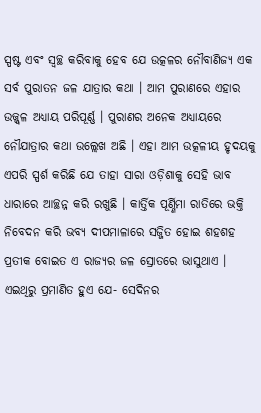ସ୍ପଷ୍ଟ ଏବଂ ସ୍ଵଚ୍ଛ କରିବାକୁ ହେବ ଯେ ଉତ୍କଳର ନୌବାଣିଜ୍ୟ ଏକ ସର୍ବ ପୁରାତନ ଜଳ ଯାତ୍ରାର କଥା । ଆମ ପୁରାଣରେ ଏହାର ଉଜ୍ଜ୍ଵଳ ଅଧ୍ୟାୟ ପରିପୂର୍ଣ୍ଣ । ପୁରାଣର ଅନେକ ଅଧ୍ୟାୟରେ ନୌଯାତ୍ରାର କଥା ଉଲ୍ଲେଖ ଅଛି । ଏହା ଆମ ଉତ୍କଳୀୟ ହୃଦୟକୁ ଏପରି ସ୍ପର୍ଶ କରିଛି ଯେ ତାହା ସାରା ଓଡ଼ିଶାକୁ ସେହି ଭାବ ଧାରାରେ ଆଚ୍ଛନ୍ନ କରି ରଖୁଛି । କାର୍ତ୍ତିକ ପୂର୍ଣ୍ଣିମା ରାତିରେ ଭକ୍ତି ନିବେଦନ କରି ଭବ୍ୟ ଦୀପମାଳାରେ ସଜ୍ଜିତ ହୋଇ ଶହଶହ ପ୍ରତୀକ ବୋଇତ ଏ ରାଜ୍ୟର ଜଳ ସ୍ରୋତରେ ଭାସୁଥାଏ । ଏଇଥିରୁ ପ୍ରମାଣିତ ହୁଏ ଯେ- ସେଦିନର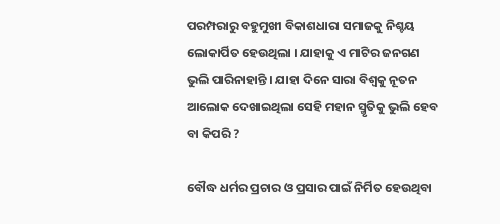ପରମ୍ପରାରୁ ବହୁମୁଖୀ ବିକାଶଧାରା ସମାଜକୁ ନିଶ୍ଚୟ ଲୋକାର୍ପିତ ହେଉଥିଲା । ଯାହାକୁ ଏ ମାଟିର ଜନଗଣ ଭୁଲି ପାରିନାହାନ୍ତି । ଯାହା ଦିନେ ସାରା ବିଶ୍ୱକୁ ନୂତନ ଆଲୋକ ଦେଖାଇଥିଲା ସେହି ମହାନ ସ୍ମୃତିକୁ ଭୁଲି ହେବ ବା କିପରି ?

ବୌଦ୍ଧ ଧର୍ମର ପ୍ରଚାର ଓ ପ୍ରସାର ପାଇଁ ନିର୍ମିତ ହେଉଥିବା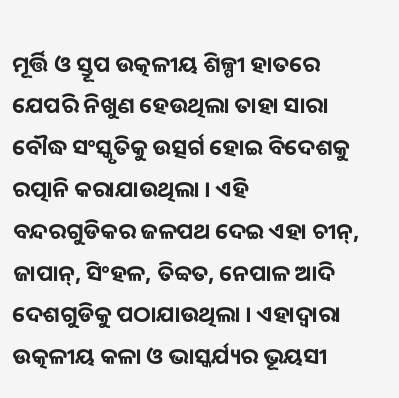ମୂର୍ତ୍ତି ଓ ସ୍ତୂପ ଉତ୍କଳୀୟ ଶିଳ୍ପୀ ହାତରେ ଯେପରି ନିଖୁଣ ହେଉଥିଲା ତାହା ସାରା ବୌଦ୍ଧ ସଂସ୍କୃତିକୁ ଉତ୍ସର୍ଗ ହୋଇ ବିଦେଶକୁ ରତ୍ପାନି କରାଯାଉଥିଲା । ଏହି ବନ୍ଦରଗୁଡିକର ଜଳପଥ ଦେଇ ଏହା ଚୀନ୍, ଜାପାନ୍, ସିଂହଳ, ତିବ୍ବତ, ନେପାଳ ଆଦି ଦେଶଗୁଡିକୁ ପଠାଯାଉଥିଲା । ଏହାଦ୍ବାରା ଉତ୍କଳୀୟ କଳା ଓ ଭାସ୍କର୍ଯ୍ୟର ଭୂୟସୀ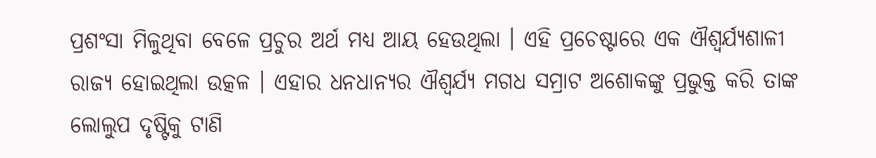ପ୍ରଶଂସା ମିଳୁଥିବା ବେଳେ ପ୍ରଚୁର ଅର୍ଥ ମଧ୍ୟ ଆୟ ହେଉଥିଲା । ଏହି ପ୍ରଚେଷ୍ଟାରେ ଏକ ଐଶ୍ବର୍ଯ୍ୟଶାଳୀ ରାଜ୍ୟ ହୋଇଥିଲା ଉତ୍କଳ । ଏହାର ଧନଧାନ୍ୟର ଐଶ୍ବର୍ଯ୍ୟ ମଗଧ ସମ୍ରାଟ ଅଶୋକଙ୍କୁ ପ୍ରଭୁକ୍ତ କରି ତାଙ୍କ ଲୋଲୁପ ଦୃଷ୍ଟିକୁ ଟାଣି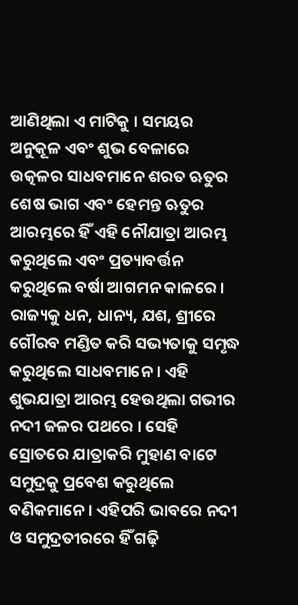ଆଣିଥିଲା ଏ ମାଟିକୁ । ସମୟର ଅନୁକୂଳ ଏବଂ ଶୁଭ ବେଳାରେ ଉତ୍କଳର ସାଧବମାନେ ଶରତ ଋତୁର ଶେଷ ଭାଗ ଏବଂ ହେମନ୍ତ ଋତୁର ଆରମ୍ଭରେ ହିଁ ଏହି ନୌଯାତ୍ରା ଆରମ୍ଭ କରୁଥିଲେ ଏବଂ ପ୍ରତ୍ୟାବର୍ତ୍ତନ କରୁଥିଲେ ବର୍ଷା ଆଗମନ କାଳରେ । ରାଜ୍ୟକୁ ଧନ, ଧାନ୍ୟ, ଯଶ, ଶ୍ରୀରେ ଗୌରବ ମଣ୍ଡିତ କରି ସଭ୍ୟତାକୁ ସମୃଦ୍ଧ କରୁଥିଲେ ସାଧବମାନେ । ଏହି ଶୁଭଯାତ୍ରା ଆରମ୍ଭ ହେଉଥିଲା ଗଭୀର ନଦୀ ଜଳର ପଥରେ । ସେହି ସ୍ରୋତରେ ଯାତ୍ରାକରି ମୁହାଣ ବାଟେ ସମୁଦ୍ରକୁ ପ୍ରବେଶ କରୁଥିଲେ ବଣିକମାନେ । ଏହିପରି ଭାବରେ ନଦୀ ଓ ସମୁଦ୍ରତୀରରେ ହିଁ ଗଢ଼ି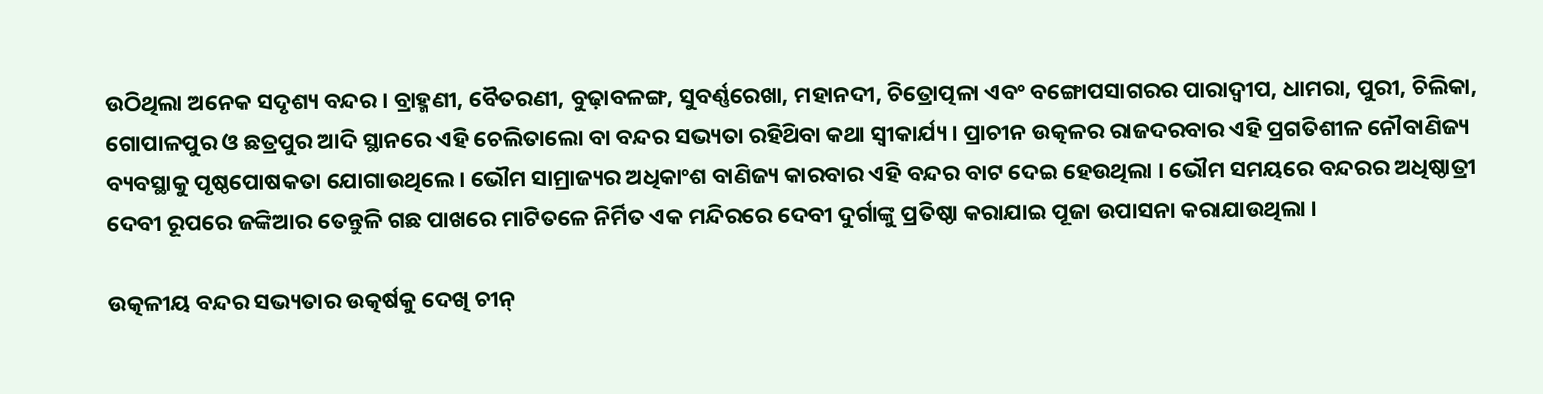ଉଠିଥିଲା ଅନେକ ସଦୃଶ୍ୟ ବନ୍ଦର । ବ୍ରାହ୍ମଣୀ, ବୈତରଣୀ, ବୁଢ଼ାବଳଙ୍ଗ, ସୁବର୍ଣ୍ଣରେଖା, ମହାନଦୀ, ଚିତ୍ରୋତ୍ପଳା ଏବଂ ବଙ୍ଗୋପସାଗରର ପାରାଦ୍ବୀପ, ଧାମରା, ପୁରୀ, ଚିଲିକା, ଗୋପାଳପୁର ଓ ଛତ୍ରପୁର ଆଦି ସ୍ଥାନରେ ଏହି ଚେଲିତାଲୋ ବା ବନ୍ଦର ସଭ୍ୟତା ରହିଥ‌ିବା କଥା ସ୍ଵୀକାର୍ଯ୍ୟ । ପ୍ରାଚୀନ ଉତ୍କଳର ରାଜଦରବାର ଏହି ପ୍ରଗତିଶୀଳ ନୌବାଣିଜ୍ୟ ବ୍ୟବସ୍ଥାକୁ ପୃଷ୍ଠପୋଷକତା ଯୋଗାଉଥିଲେ । ଭୌମ ସାମ୍ରାଜ୍ୟର ଅଧିକାଂଶ ବାଣିଜ୍ୟ କାରବାର ଏହି ବନ୍ଦର ବାଟ ଦେଇ ହେଉଥିଲା । ଭୌମ ସମୟରେ ବନ୍ଦରର ଅଧିଷ୍ଠାତ୍ରୀ ଦେବୀ ରୂପରେ ଜଙ୍କିଆର ତେନ୍ତୁଳି ଗଛ ପାଖରେ ମାଟିତଳେ ନିର୍ମିତ ଏକ ମନ୍ଦିରରେ ଦେବୀ ଦୁର୍ଗାଙ୍କୁ ପ୍ରତିଷ୍ଠା କରାଯାଇ ପୂଜା ଉପାସନା କରାଯାଉଥିଲା ।

ଉତ୍କଳୀୟ ବନ୍ଦର ସଭ୍ୟତାର ଉତ୍କର୍ଷକୁ ଦେଖି ଚୀନ୍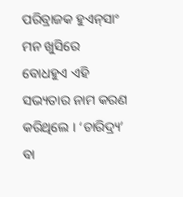ପରିବ୍ରାଜକ ହୁଏନ୍‌ସାଂ ମନ ଖୁସିରେ ବୋଧହୁଏ ଏହି ସଭ୍ୟତାର ନାମ କରଣ କରିଥିଲେ । ‘ଚାରିଦ୍ର୍ୟ’ ବା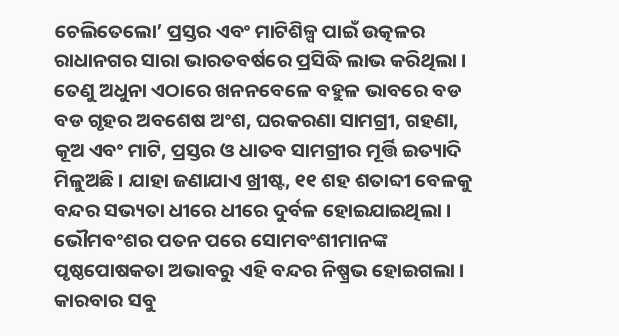ଚେଲିତେଲୋ’ ପ୍ରସ୍ତର ଏବଂ ମାଟିଶିଳ୍ପ ପାଇଁ ଉତ୍କଳର ରାଧାନଗର ସାରା ଭାରତବର୍ଷରେ ପ୍ରସିଦ୍ଧି ଲାଭ କରିଥିଲା । ତେଣୁ ଅଧୁନା ଏଠାରେ ଖନନବେଳେ ବହୁଳ ଭାବରେ ବଡ ବଡ ଗୃହର ଅବଶେଷ ଅଂଶ, ଘରକରଣା ସାମଗ୍ରୀ, ଗହଣା, କୂଅ ଏବଂ ମାଟି, ପ୍ରସ୍ତର ଓ ଧାତବ ସାମଗ୍ରୀର ମୂର୍ତ୍ତି ଇତ୍ୟାଦି ମିଳୁଅଛି । ଯାହା ଜଣାଯାଏ ଖ୍ରୀଷ୍ଟ, ୧୧ ଶହ ଶତାବ୍ଦୀ ବେଳକୁ ବନ୍ଦର ସଭ୍ୟତା ଧୀରେ ଧୀରେ ଦୁର୍ବଳ ହୋଇଯାଇଥିଲା । ଭୌମବଂଶର ପତନ ପରେ ସୋମବଂଶୀମାନଙ୍କ ପୃଷ୍ଠପୋଷକତା ଅଭାବରୁ ଏହି ବନ୍ଦର ନିଷ୍ପ୍ରଭ ହୋଇଗଲା । କାରବାର ସବୁ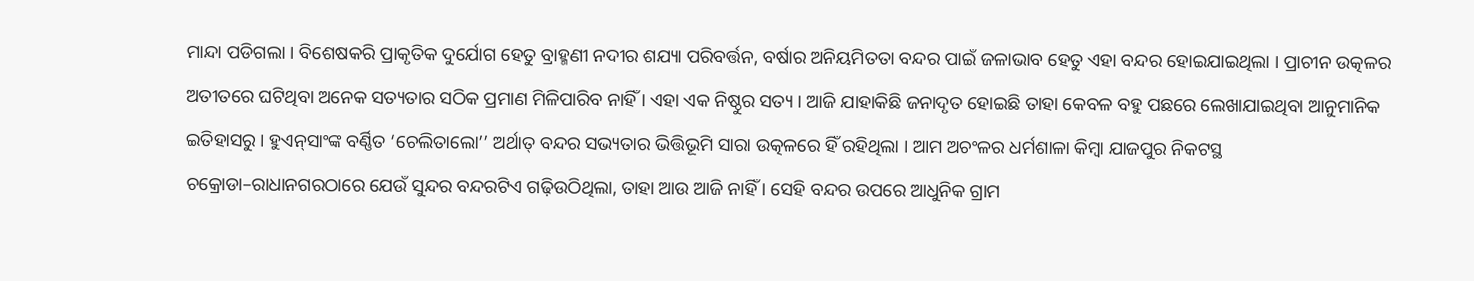ମାନ୍ଦା ପଡିଗଲା । ବିଶେଷକରି ପ୍ରାକୃତିକ ଦୁର୍ଯୋଗ ହେତୁ ବ୍ରାହ୍ମଣୀ ନଦୀର ଶଯ୍ୟା ପରିବର୍ତ୍ତନ, ବର୍ଷାର ଅନିୟମିତତା ବନ୍ଦର ପାଇଁ ଜଳାଭାବ ହେତୁ ଏହା ବନ୍ଦର ହୋଇଯାଇଥିଲା । ପ୍ରାଚୀନ ଉତ୍କଳର ଅତୀତରେ ଘଟିଥିବା ଅନେକ ସତ୍ୟତାର ସଠିକ ପ୍ରମାଣ ମିଳିପାରିବ ନାହିଁ । ଏହା ଏକ ନିଷ୍ଠୁର ସତ୍ୟ । ଆଜି ଯାହାକିଛି ଜନାଦୃତ ହୋଇଛି ତାହା କେବଳ ବହୁ ପଛରେ ଲେଖାଯାଇଥିବା ଆନୁମାନିକ ଇତିହାସରୁ । ହୁଏନ୍‌ସାଂଙ୍କ ବର୍ଣ୍ଣିତ ‘ଚେଲିତାଲୋ’’ ଅର୍ଥାତ୍ ବନ୍ଦର ସଭ୍ୟତାର ଭିତ୍ତିଭୂମି ସାରା ଉତ୍କଳରେ ହିଁ ରହିଥିଲା । ଆମ ଅଚଂଳର ଧର୍ମଶାଳା କିମ୍ବା ଯାଜପୁର ନିକଟସ୍ଥ ଚକ୍ରୋଡା–ରାଧାନଗରଠାରେ ଯେଉଁ ସୁନ୍ଦର ବନ୍ଦରଟିଏ ଗଢ଼ିଉଠିଥିଲା, ତାହା ଆଉ ଆଜି ନାହିଁ । ସେହି ବନ୍ଦର ଉପରେ ଆଧୁନିକ ଗ୍ରାମ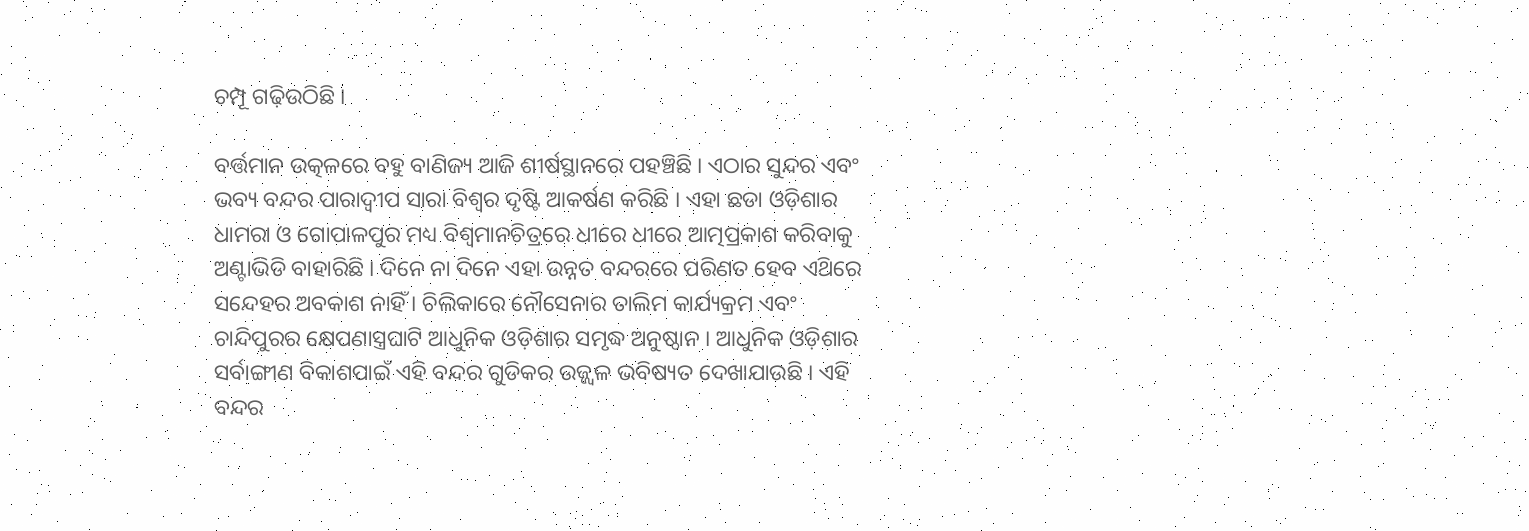ଚମ୍ପୂ ଗଢ଼ିଉଠିଛି ।

ବର୍ତ୍ତମାନ ଉତ୍କଳରେ ବହୁ ବାଣିଜ୍ୟ ଆଜି ଶୀର୍ଷସ୍ଥାନରେ ପହଞ୍ଚିଛି । ଏଠାର ସୁନ୍ଦର ଏବଂ ଭବ୍ୟ ବନ୍ଦର ପାରାଦ୍ବୀପ ସାରା ବିଶ୍ବର ଦୃଷ୍ଟି ଆକର୍ଷଣ କରିଛି । ଏହା ଛଡା ଓଡ଼ିଶାର ଧାମରା ଓ ଗୋପାଳପୁର ମଧ୍ୟ ବିଶ୍ୱମାନଚିତ୍ରରେ ଧୀରେ ଧୀରେ ଆତ୍ମପ୍ରକାଶ କରିବାକୁ ଅଣ୍ଟାଭିଡି ବାହାରିଛି । ଦିନେ ନା ଦିନେ ଏହା ଉନ୍ନତ ବନ୍ଦରରେ ପରିଣତ ହେବ ଏଥ‌ିରେ ସନ୍ଦେହର ଅବକାଶ ନାହିଁ । ଚିଲିକାରେ ନୌସେନାର ତାଲିମ କାର୍ଯ୍ୟକ୍ରମ ଏବଂ ଚାନ୍ଦିପୁରର କ୍ଷେପଣାସ୍ତ୍ରଘାଟି ଆଧୁନିକ ଓଡ଼ିଶାର ସମୃଦ୍ଧ ଅନୁଷ୍ଠାନ । ଆଧୁନିକ ଓଡ଼ିଶାର ସର୍ବାଙ୍ଗୀଣ ବିକାଶପାଇଁ ଏହି ବନ୍ଦର ଗୁଡିକର ଉଜ୍ଜ୍ଵଳ ଭବିଷ୍ୟତ ଦେଖାଯାଉଛି । ଏହି ବନ୍ଦର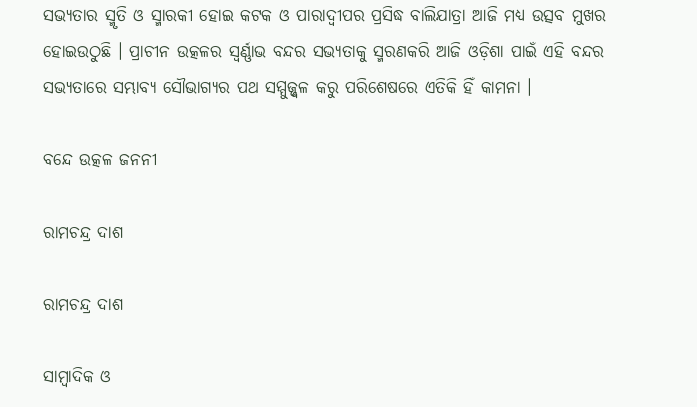ସଭ୍ୟତାର ସ୍ମୃତି ଓ ସ୍ମାରକୀ ହୋଇ କଟକ ଓ ପାରାଦ୍ବୀପର ପ୍ରସିଦ୍ଧ ବାଲିଯାତ୍ରା ଆଜି ମଧ୍ୟ ଉତ୍ସବ ମୁଖର ହୋଇଉଠୁଛି । ପ୍ରାଚୀନ ଉତ୍କଳର ସ୍ବର୍ଣ୍ଣାଭ ବନ୍ଦର ସଭ୍ୟତାକୁ ସ୍ମରଣକରି ଆଜି ଓଡ଼ିଶା ପାଇଁ ଏହି ବନ୍ଦର ସଭ୍ୟତାରେ ସମ୍ଭାବ୍ୟ ସୌଭାଗ୍ୟର ପଥ ସମ୍ମୁଜ୍ଜ୍ବଳ କରୁ ପରିଶେଷରେ ଏତିକି ହିଁ କାମନା ।

ବନ୍ଦେ ଉତ୍କଳ ଜନନୀ

ରାମଚନ୍ଦ୍ର ଦାଶ

ରାମଚନ୍ଦ୍ର ଦାଶ

ସାମ୍ବାଦିକ ଓ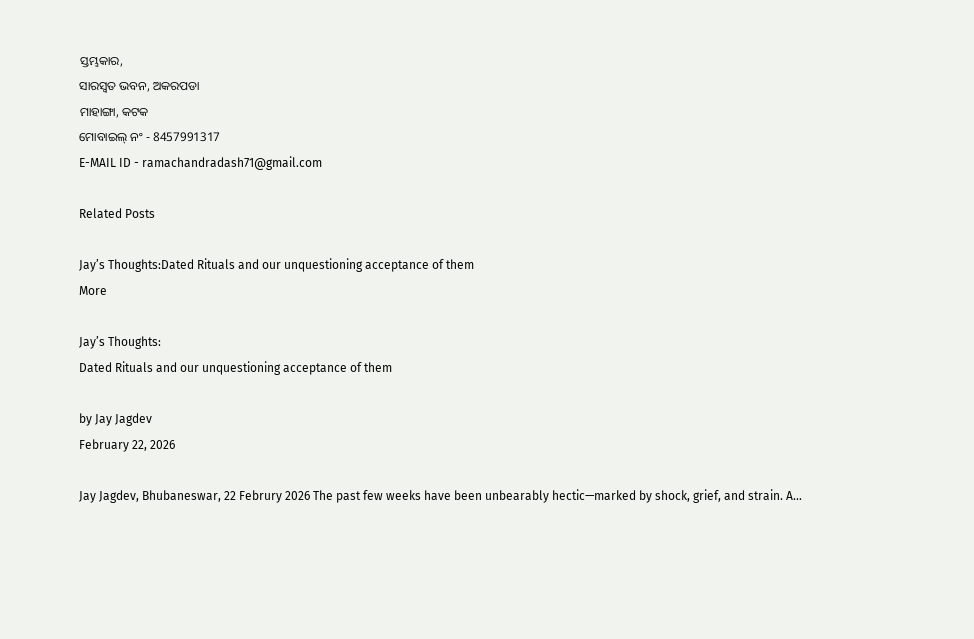ସ୍ତମ୍ଭକାର,
ସାରସ୍ଵତ ଭବନ, ଅକରପଡା
ମାହାଙ୍ଗା, କଟକ
ମୋବାଇଲ୍ ନଂ - 8457991317
E-MAIL ID - ramachandradash71@gmail.com

Related Posts

Jay’s Thoughts:Dated Rituals and our unquestioning acceptance of them
More

Jay’s Thoughts:
Dated Rituals and our unquestioning acceptance of them

by Jay Jagdev
February 22, 2026

Jay Jagdev, Bhubaneswar, 22 Februry 2026 The past few weeks have been unbearably hectic—marked by shock, grief, and strain. A...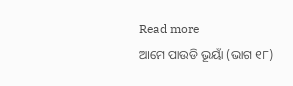Read more
ଆମେ ପାଉଡି ଭୂୟାଁ (ଭାଗ ୧୮)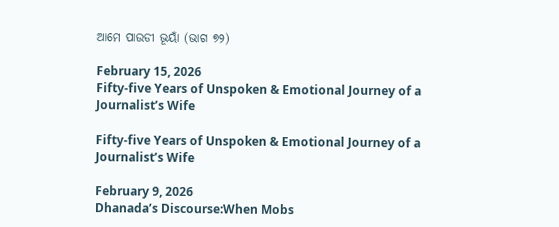ଆମେ ପାଉଡୀ ଭୂୟାଁ (ଭାଗ ୭୨)

February 15, 2026
Fifty-five Years of Unspoken & Emotional Journey of a Journalist’s Wife

Fifty-five Years of Unspoken & Emotional Journey of a Journalist’s Wife

February 9, 2026
Dhanada’s Discourse:When Mobs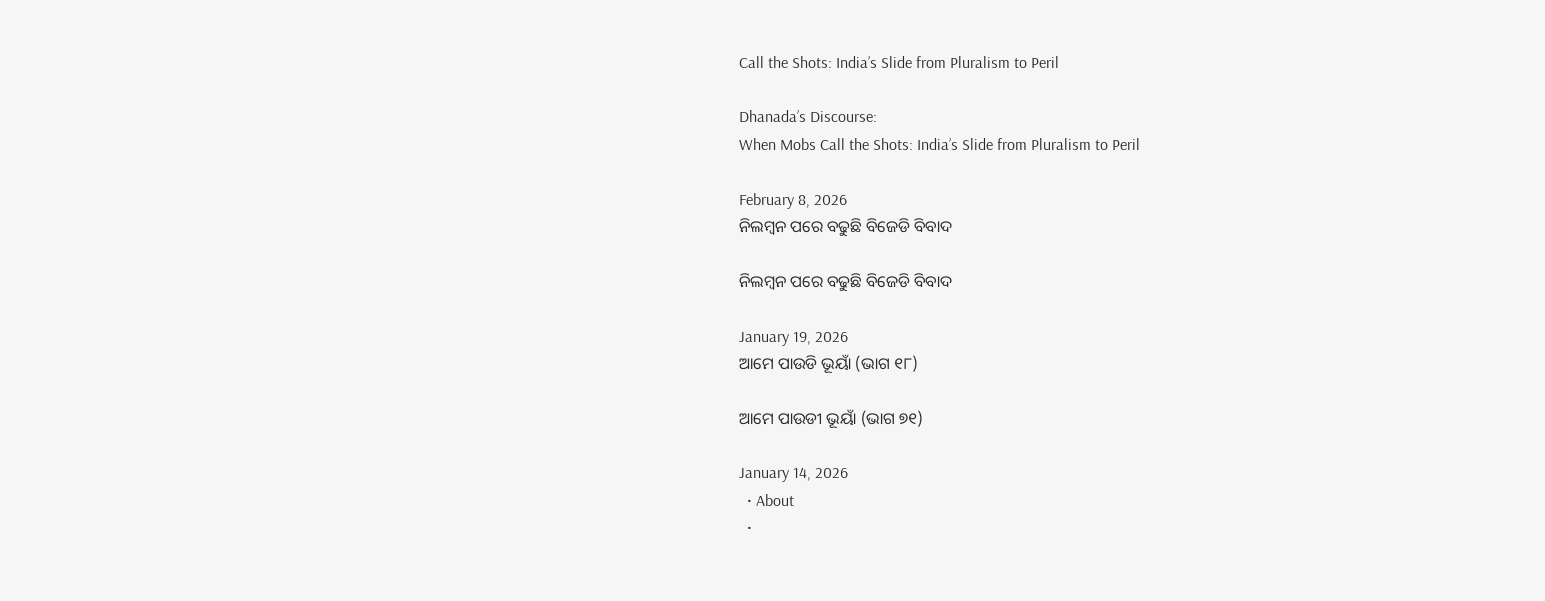Call the Shots: India’s Slide from Pluralism to Peril

Dhanada’s Discourse:
When Mobs Call the Shots: India’s Slide from Pluralism to Peril

February 8, 2026
ନିଲମ୍ବନ ପରେ ବଢୁଛି ବିଜେଡି ବିବାଦ

ନିଲମ୍ବନ ପରେ ବଢୁଛି ବିଜେଡି ବିବାଦ

January 19, 2026
ଆମେ ପାଉଡି ଭୂୟାଁ (ଭାଗ ୧୮)

ଆମେ ପାଉଡୀ ଭୂୟାଁ (ଭାଗ ୭୧)

January 14, 2026
  • About
  •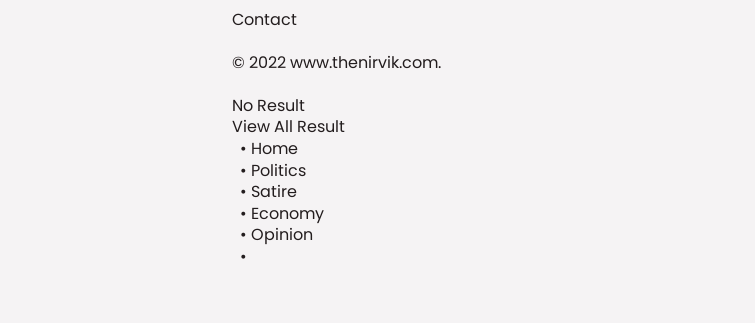Contact

© 2022 www.thenirvik.com.

No Result
View All Result
  • Home
  • Politics
  • Satire
  • Economy
  • Opinion
  •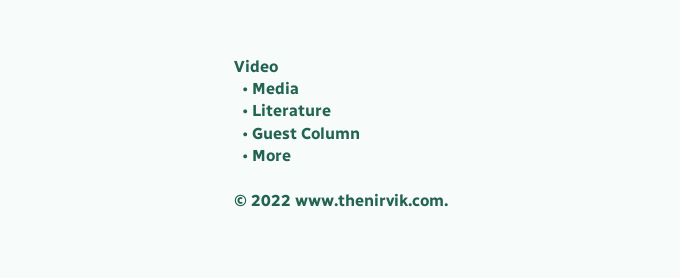Video
  • Media
  • Literature
  • Guest Column
  • More

© 2022 www.thenirvik.com.